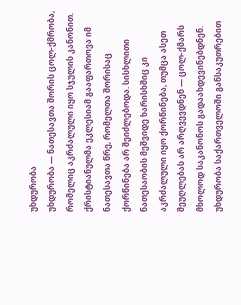უხდურობა
უხდურობა — ნათესავთა შორის ცოლ-ქმრობა, რომელიც აკრძალული იყო სჯულის კანონით. ქრისტიანულმა ეკლესიამ გააფართოვა იმ ნათესავთა წრე, რომელთა შორისაც ქორწინება არ შეიძლებოდა. სისხლითი ნათესაობის მეშვიდე ხარისხშიც კი აკრძალული იყო ქორწინება, თუმცა ასეთ შეუღლებას არ არღვევდნენ — ცოლ-ქმარს მხოლოდ საკანონოს გადაახდევინებდნენ. უხდურობა საქართველოში განსაკუთრებით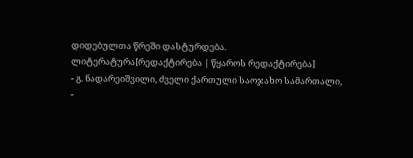დიდებულთა წრეში დასტურდება.
ლიტერატურა[რედაქტირება | წყაროს რედაქტირება]
- გ. ნადარეიშვილი, ძველი ქართული საოჯახო სამართალი,
-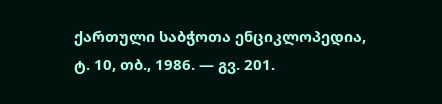ქართული საბჭოთა ენციკლოპედია, ტ. 10, თბ., 1986. — გვ. 201.